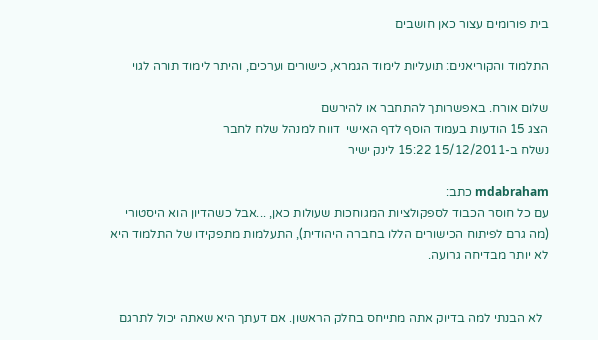בית פורומים עצור כאן חושבים

התלמוד והקוריאנים: תועליות לימוד הגמרא, כישורים וערכים, והיתר לימוד תורה לגוי

שלום אורח. באפשרותך להתחבר או להירשם
הצג 15 הודעות בעמוד הוסף לדף האישי  דווח למנהל שלח לחבר
נשלח ב-15/12/2011 15:22 לינק ישיר

mdabraham כתב:
עם כל חוסר הכבוד לספקולציות המגוחכות שעולות כאן, ...אבל כשהדיון הוא היסטורי (מה גרם לפיתוח הכישורים הללו בחברה היהודית), התעלמות מתפקידו של התלמוד היא לא יותר מבדיחה גרועה.


  לא הבנתי למה בדיוק אתה מתייחס בחלק הראשון. אם דעתך היא שאתה יכול לתרגם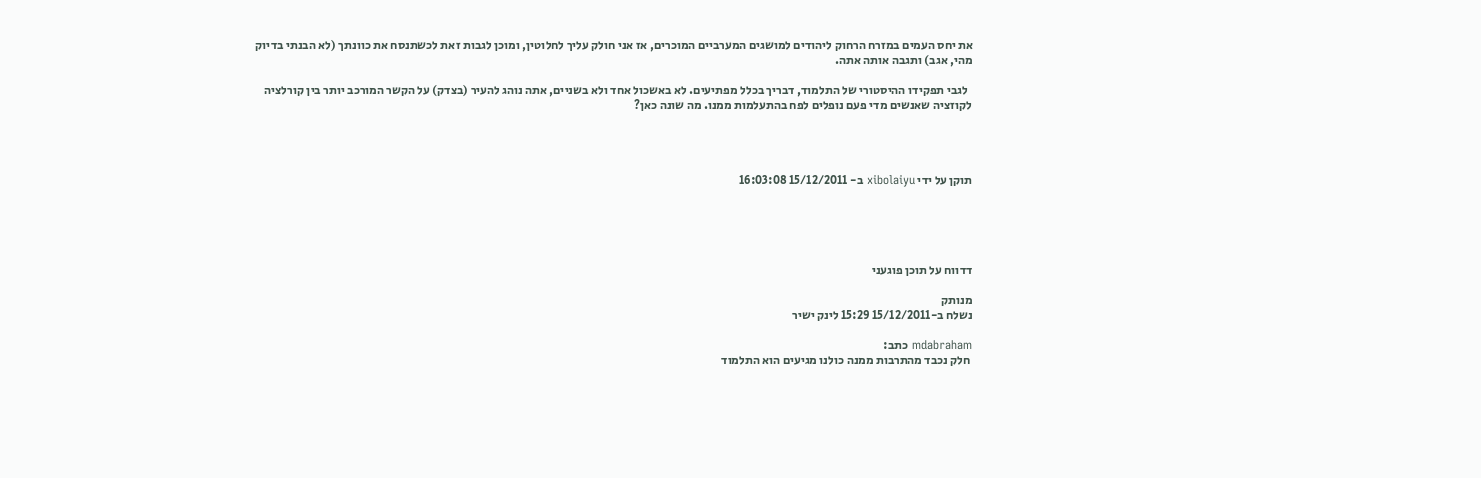את יחס העמים במזרח הרחוק ליהודים למושגים המערביים המוכרים, אז אני חולק עליך לחלוטין, ומוכן לגבות זאת לכשתנסח את כוונתך (לא הבנתי בדיוק מהי, אגב) ותגבה אותה אתה.

  לגבי תפקידו ההיסטורי של התלמוד, דבריך בכלל מפתיעים. לא באשכול אחד ולא בשניים, אתה נוהג להעיר (בצדק) על הקשר המורכב יותר בין קורלציה לקוזציה שאנשים מדי פעם נופלים לפח בהתעלמות ממנו. מה שונה כאן?




תוקן על ידי xibolaiyu ב- 15/12/2011 16:03:08





דדווח על תוכן פוגעני

מנותק
נשלח ב-15/12/2011 15:29 לינק ישיר

mdabraham כתב:
 חלק נכבד מהתרבות ממנה כולנו מגיעים הוא התלמוד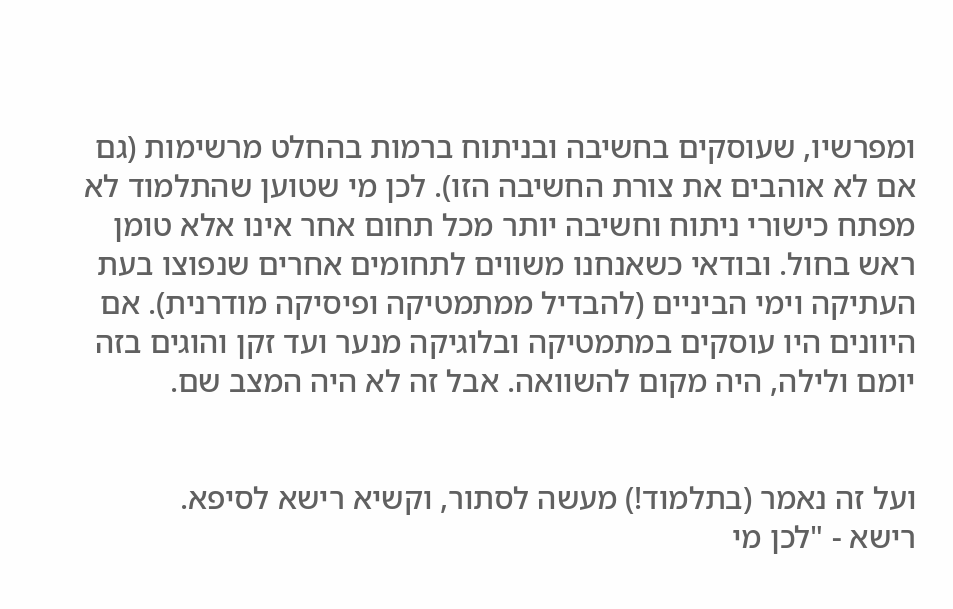ומפרשיו, שעוסקים בחשיבה ובניתוח ברמות בהחלט מרשימות (גם אם לא אוהבים את צורת החשיבה הזו). לכן מי שטוען שהתלמוד לא מפתח כישורי ניתוח וחשיבה יותר מכל תחום אחר אינו אלא טומן ראש בחול. ובודאי כשאנחנו משווים לתחומים אחרים שנפוצו בעת העתיקה וימי הביניים (להבדיל ממתמטיקה ופיסיקה מודרנית). אם היוונים היו עוסקים במתמטיקה ובלוגיקה מנער ועד זקן והוגים בזה יומם ולילה, היה מקום להשוואה. אבל זה לא היה המצב שם.


ועל זה נאמר (בתלמוד!) מעשה לסתור, וקשיא רישא לסיפא.
רישא - "לכן מי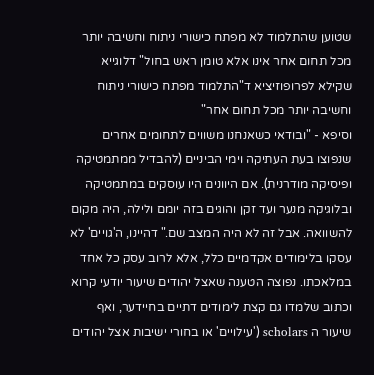שטוען שהתלמוד לא מפתח כישורי ניתוח וחשיבה יותר מכל תחום אחר אינו אלא טומן ראש בחול" דלוגייא שקילא לפרופוזיציא ד"התלמוד מפתח כישורי ניתוח וחשיבה יותר מכל תחום אחר"
וסיפא - "ובודאי כשאנחנו משווים לתחומים אחרים שנפוצו בעת העתיקה וימי הביניים (להבדיל ממתמטיקה ופיסיקה מודרנית). אם היוונים היו עוסקים במתמטיקה ובלוגיקה מנער ועד זקן והוגים בזה יומם ולילה, היה מקום להשוואה. אבל זה לא היה המצב שם." דהיינו, ה'גויים' לא עסקו בלימודים אקדמיים כלל, אלא לרוב עסק כל אחד במלאכתו. נפוצה הטענה שאצל יהודים שיעור יודעי קרוא וכתוב שלמדו גם קצת לימודים דתיים בחיידער, ואף שיעור ה scholars ('עילויים' או בחורי ישיבות אצל יהודים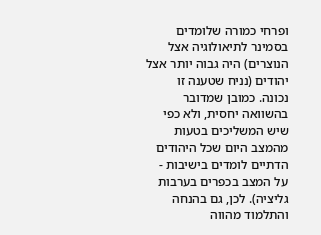ופרחי כמורה שלומדים בסמינר לתיאולוגיה אצל הנוצרים) היה גבוה יותר אצל יהודים (נניח שטענה זו נכונה. כמובן שמדובר בהשוואה יחסית, ולא כפי שיש המשליכים בטעות מהמצב היום שכל היהודים הדתיים לומדים בישיבות - על המצב בכפרים בערבות גליציה). לכן, גם בהנחה והתלמוד מהווה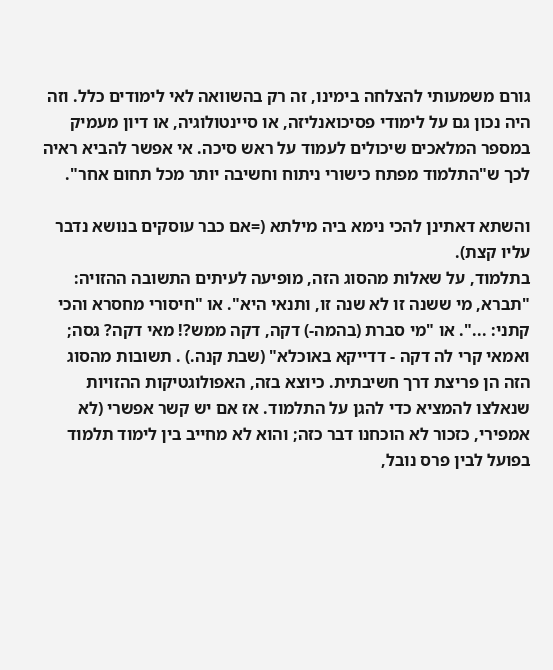גורם משמעותי להצלחה בימינו, זה רק בהשוואה לאי לימודים כלל. וזה היה נכון גם על לימודי פסיכואנליזה, או סיינטולוגיה, או דיון מעמיק במספר המלאכים שיכולים לעמוד על ראש סיכה. אי אפשר להביא ראיה לכך ש"התלמוד מפתח כישורי ניתוח וחשיבה יותר מכל תחום אחר".

והשתא דאתינן להכי נימא ביה מילתא (=אם כבר עוסקים בנושא נדבר עליו קצת).
בתלמוד, על שאלות מהסוג הזה, מופיעה לעיתים התשובה ההזויה: "תברא, מי ששנה זו לא שנה זו, ותנאי היא". או "חיסורי מחסרא והכי קתני: ...". או "מי סברת (בהמה-) דקה, דקה ממש?! מאי דקה? גסה; ואמאי קרי לה דקה - דדייקא באוכלא" (שבת קנה.) . תשובות מהסוג הזה הן פריצת דרך חשיבתית. כיוצא בזה, האפולוגטיקות ההזויות שנאלצו להמציא כדי להגן על התלמוד. אז אם יש קשר אפשרי (לא אמפירי, כזכור לא הוכחנו דבר כזה; והוא לא מחייב בין לימוד תלמוד בפועל לבין פרס נובל,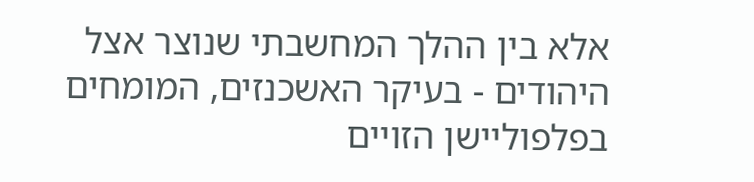אלא בין ההלך המחשבתי שנוצר אצל היהודים - בעיקר האשכנזים, המומחים בפלפוליישן הזויים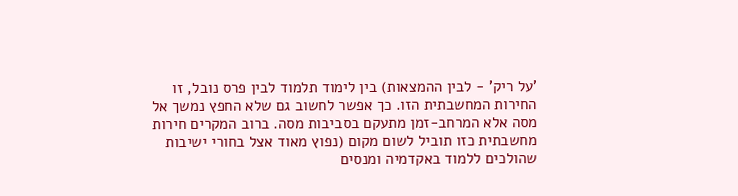'על ריק' - לבין ההמצאות) בין לימוד תלמוד לבין פרס נובל, זו החירות המחשבתית הזו. כך אפשר לחשוב גם שלא החפץ נמשך אל מסה אלא המרחב-זמן מתעקם בסביבות מסה. ברוב המקרים חירות מחשבתית כזו תוביל לשום מקום (נפוץ מאוד אצל בחורי ישיבות שהולכים ללמוד באקדמיה ומנסים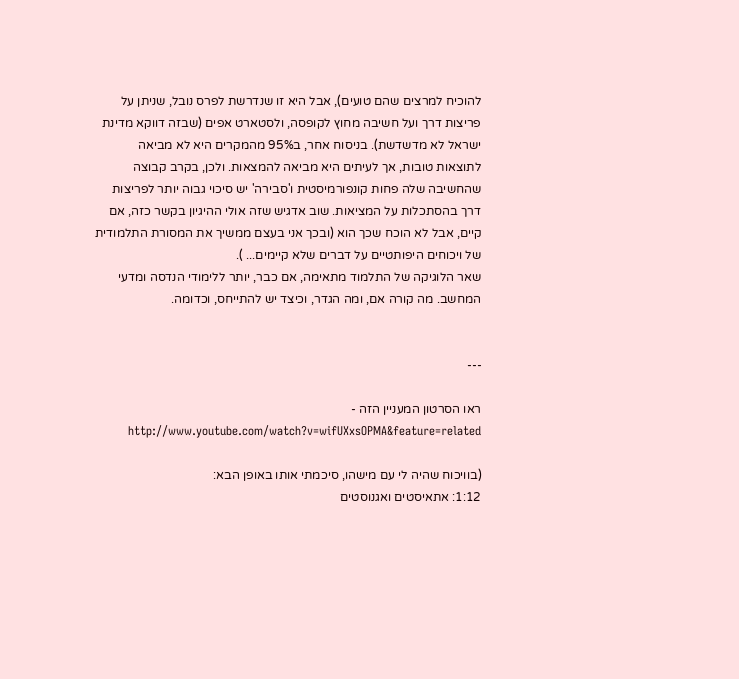להוכיח למרצים שהם טועים), אבל היא זו שנדרשת לפרס נובל, שניתן על  פריצות דרך ועל חשיבה מחוץ לקופסה, ולסטארט אפים (שבזה דווקא מדינת ישראל לא מדשדשת). בניסוח אחר, ב95% מהמקרים היא לא מביאה לתוצאות טובות, אך לעיתים היא מביאה להמצאות. ולכן, בקרב קבוצה שהחשיבה שלה פחות קונפורמיסטית ו'סבירה' יש סיכוי גבוה יותר לפריצות דרך בהסתכלות על המציאות. שוב אדגיש שזה אולי ההיגיון בקשר כזה, אם קיים, אבל לא הוכח שכך הוא (ובכך אני בעצם ממשיך את המסורת התלמודית של ויכוחים היפותטיים על דברים שלא קיימים... ).
שאר הלוגיקה של התלמוד מתאימה, אם כבר, יותר ללימודי הנדסה ומדעי המחשב. מה קורה אם, ומה הגדר, וכיצד יש להתייחס, וכדומה.


---

ראו הסרטון המעניין הזה - http://www.youtube.com/watch?v=wifUXxsOPMA&feature=related

(בוויכוח שהיה לי עם מישהו, סיכמתי אותו באופן הבא:
1:12: אתאיסטים ואגנוסטים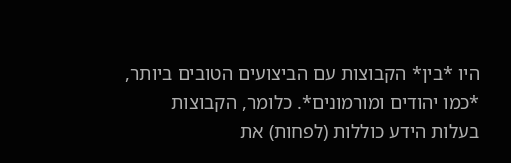היו *בין* הקבוצות עם הביצועים הטובים ביותר, *כמו יהודים ומורמונים*. כלומר, הקבוצות בעלות הידע כוללות (לפחות) את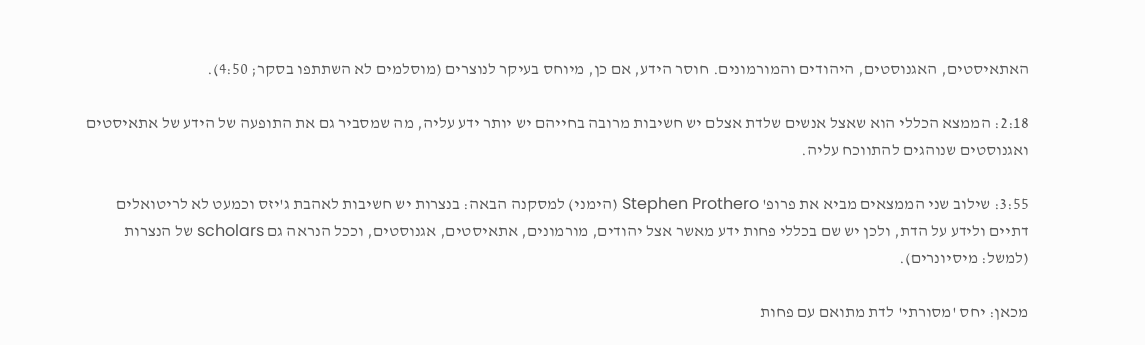האתאיסטים, האגנוסטים, היהודים והמורמונים. חוסר הידע, אם כן, מיוחס בעיקר לנוצרים (מוסלמים לא השתתפו בסקר; 4:50).

2:18: הממצא הכללי הוא שאצל אנשים שלדת אצלם יש חשיבות מרובה בחייהם יש יותר ידע עליה, מה שמסביר גם את התופעה של הידע של אתאיסטים ואגנוסטים שנוהגים להתווכח עליה.

3:55: שילוב שני הממצאים מביא את פרופ' Stephen Prothero (הימני) למסקנה הבאה: בנצרות יש חשיבות לאהבת ג'יזס וכמעט לא לריטואלים דתיים ולידע על הדת, ולכן יש שם בכללי פחות ידע מאשר אצל יהודים, מורמונים, אתאיסטים, אגנוסטים, וככל הנראה גם scholars של הנצרות (למשל: מיסיונרים).

מכאן: יחס 'מסורתי' לדת מתואם עם פחות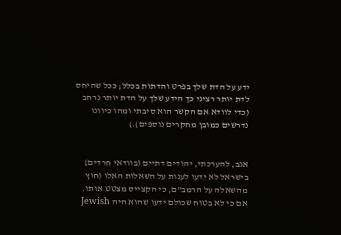ידע על הדת שלך בפרט והדתות בכלל; ככל שהיחס לדת יותר רציני כך הידע שלך על הדת יותר נרחב (כדי לוודא אם הקשר הוא סיבתי ומהו כיוונו נדרשים כמובן מחקרים נוספים).)


אגב, להערכתי, יהודים דתיים (בוודאי חרדים) בישראל לא יֵדעו לענות על השאלות האלו (חוץ מהשאלה על הרמב"ם, כי הקצייס מצטט אותו. אם כי לא בטוח שכולם ידעו שהוא היה Jewish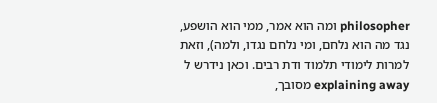philosopher ומה הוא אמר, ממי הוא הושפע, נגד מה הוא נלחם, ומי נלחם נגדו, ולמה), וזאת למרות לימודי תלמוד ודת רבים. וכאן נידרש ל explaining away מסובך,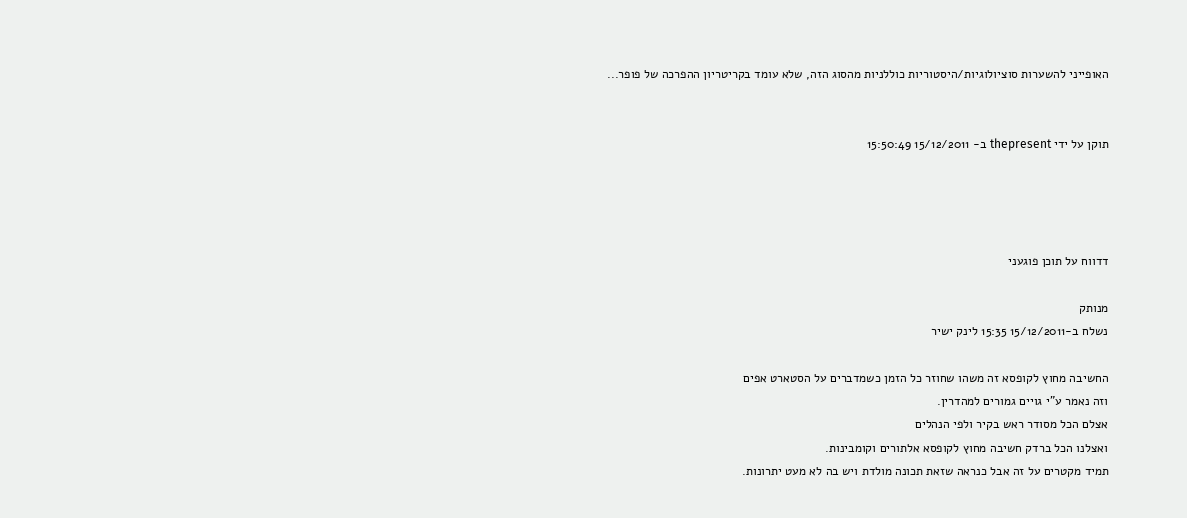האופייני להשערות סוציולוגיות/היסטוריות כוללניות מהסוג הזה, שלא עומד בקריטריון ההפרכה של פופר...


תוקן על ידי thepresent ב- 15/12/2011 15:50:49




דדווח על תוכן פוגעני

מנותק
נשלח ב-15/12/2011 15:35 לינק ישיר

החשיבה מחוץ לקופסא זה משהו שחוזר כל הזמן כשמדברים על הסטארט אפים
וזה נאמר ע"י גויים גמורים למהדרין.
אצלם הכל מסודר ראש בקיר ולפי הנהלים
ואצלנו הכל ברדק חשיבה מחוץ לקופסא אלתורים וקומבינות.
תמיד מקטרים על זה אבל כנראה שזאת תכונה מולדת ויש בה לא מעט יתרונות.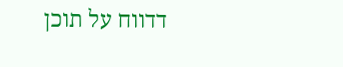דדווח על תוכן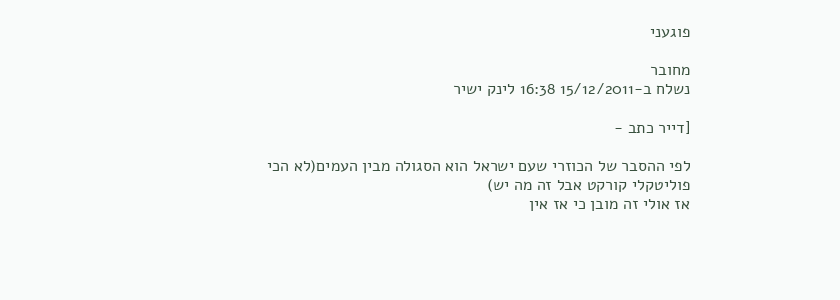פוגעני

מחובר
נשלח ב-15/12/2011 16:38 לינק ישיר

[דייר כתב -

לפי ההסבר של הכוזרי שעם ישראל הוא הסגולה מבין העמים(לא הכי פוליטקלי קורקט אבל זה מה יש)
אז אולי זה מובן כי אז אין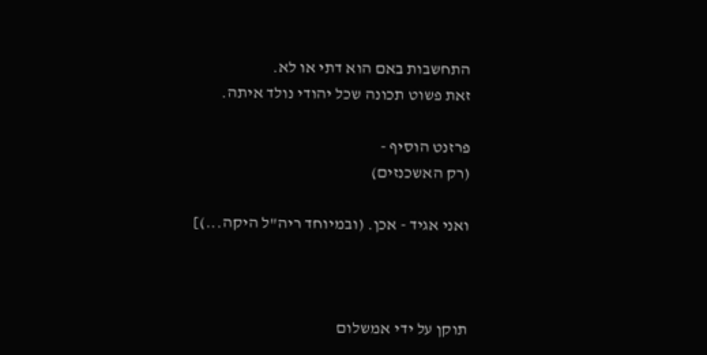התחשבות באם הוא דתי או לא.
זאת פשוט תכונה שכל יהודי נולד איתה.

פרזנט הוסיף -
(רק האשכנזים)

ואני אגיד - אכן. (ובמיוחד ריה"ל היקה...)]



תוקן על ידי אמשלום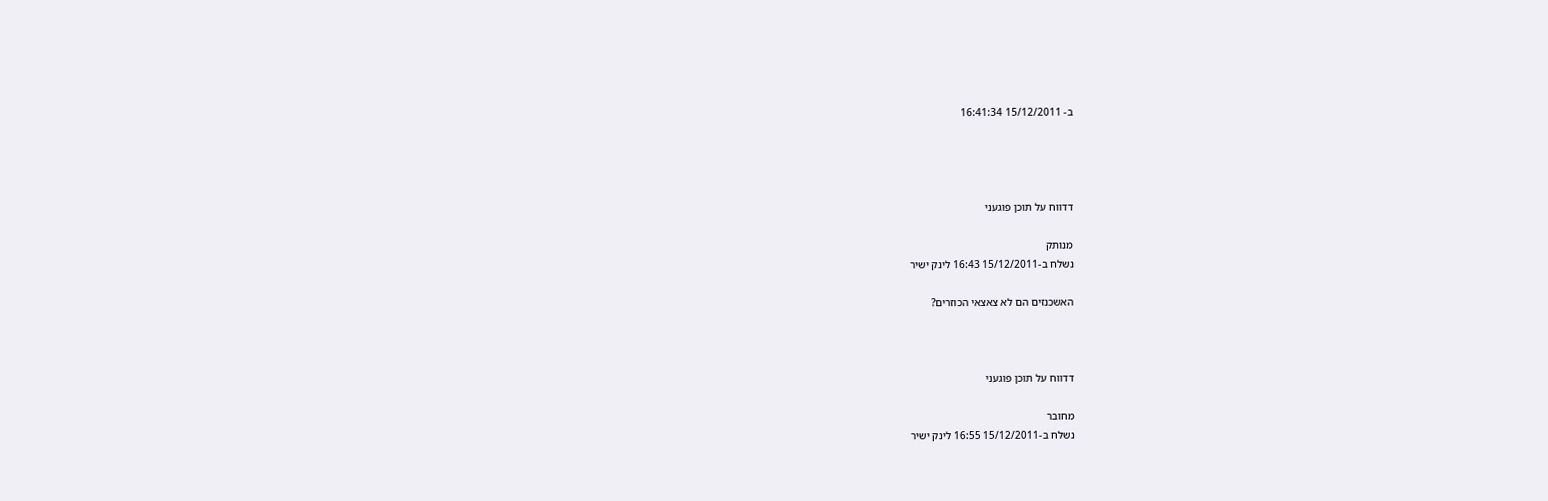ב- 15/12/2011 16:41:34




דדווח על תוכן פוגעני

מנותק
נשלח ב-15/12/2011 16:43 לינק ישיר

האשכנזים הם לא צאצאי הכוזרים?



דדווח על תוכן פוגעני

מחובר
נשלח ב-15/12/2011 16:55 לינק ישיר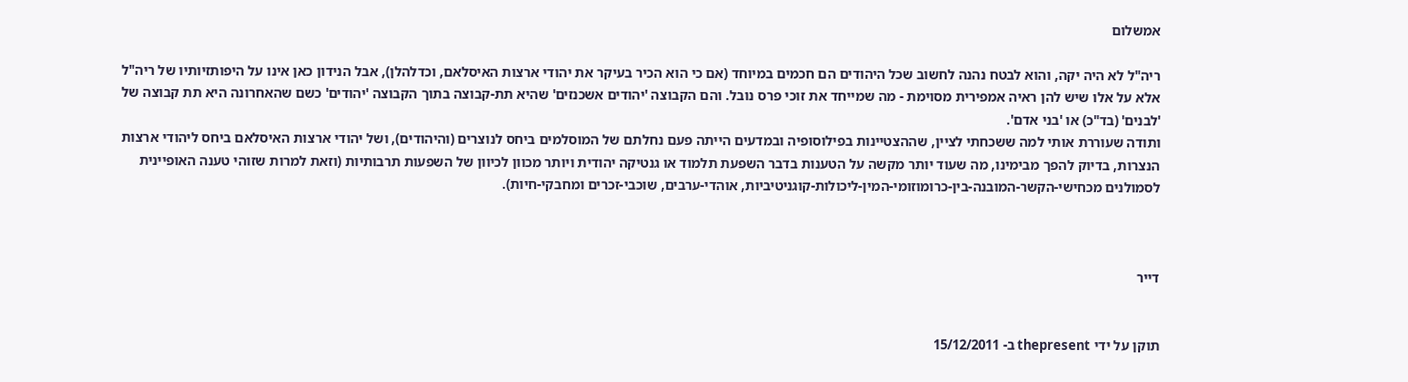אמשלום

ריה"ל לא היה יקה, והוא לבטח נהנה לחשוב שכל היהודים הם חכמים במיוחד (אם כי הוא הכיר בעיקר את יהודי ארצות האיסלאם, וכדלהלן), אבל הנידון כאן אינו על היפותזיותיו של ריה"ל אלא על אלו שיש להן ראיה אמפירית מסוימת - מה שמייחד את זוכי פרס נובל. והם הקבוצה 'יהודים אשכנזים' שהיא תת-קבוצה בתוך הקבוצה 'יהודים' כשם שהאחרונה היא תת קבוצה של 'לבנים' (בד"כ) או 'בני אדם'.
ותודה שעוררת אותי למה ששכחתי לציין, שההצטיינות בפילוסופיה ובמדעים הייתה פעם נחלתם של המוסלמים ביחס לנוצרים (והיהודים), ושל יהודי ארצות האיסלאם ביחס ליהודי ארצות הנצרות, בדיוק להפך מבימינו, מה שעוד יותר מקשה על הטענות בדבר השפעת תלמוד או גנטיקה יהודית ויותר מכוון לכיוון של השפעות תרבותיות (וזאת למרות שזוהי טענה האופיינית לסמולנים מכחישי-הקשר-המובנה-בין-כרומוזומי-המין-ליכולות-קוגניטיביות, אוהדי-ערבים, שוכבי-זכרים ומחבקי-חיות).



דייר


תוקן על ידי thepresent ב- 15/12/2011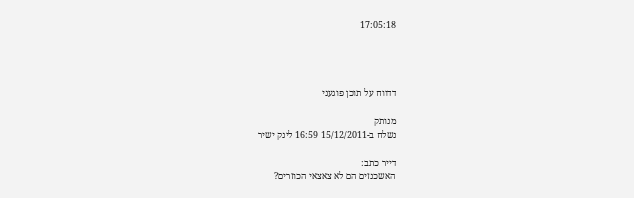17:05:18




דדווח על תוכן פוגעני

מנותק
נשלח ב-15/12/2011 16:59 לינק ישיר

דייר כתב:
האשכנזים הם לא צאצאי הכוזרים?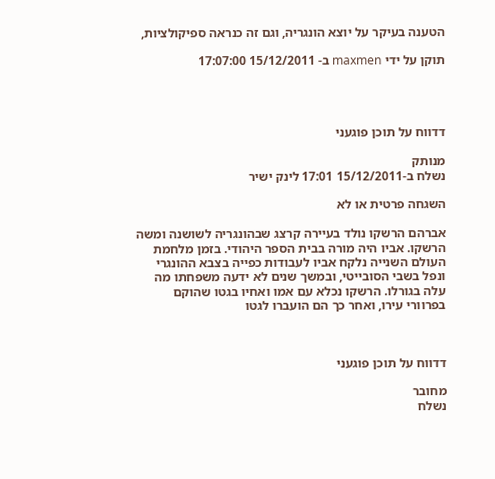הטענה בעיקר על יוצא הונגריה, וגם זה כנראה ספיקולציות,

תוקן על ידי maxmen ב- 15/12/2011 17:07:00




דדווח על תוכן פוגעני

מנותק
נשלח ב-15/12/2011 17:01 לינק ישיר

השגחה פרטית או לא

אברהם הרשקו נולד בעיירה קרצג שבהונגריה לשושנה ומשה הרשקו. אביו היה מורה בבית הספר היהודי. בזמן מלחמת העולם השנייה נלקח אביו לעבודות כפייה בצבא ההונגרי ונפל בשבי הסובייטי, ובמשך שנים לא ידעה משפחתו מה עלה בגורלו. הרשקו נכלא עם אמו ואחיו בגטו שהוקם בפרוורי עירו, ואחר כך הם הועברו לגטו



דדווח על תוכן פוגעני

מחובר
נשלח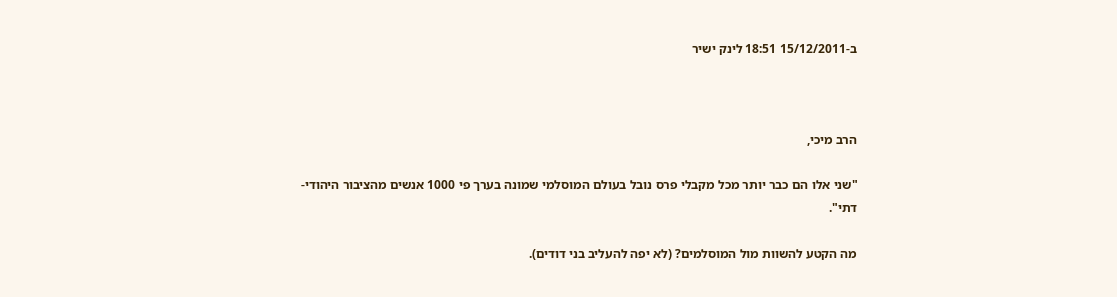ב-15/12/2011 18:51 לינק ישיר



הרב מיכי,

"שני אלו הם כבר יותר מכל מקבלי פרס נובל בעולם המוסלמי שמונה בערך פי 1000 אנשים מהציבור היהודי-דתי".

מה הקטע להשוות מול המוסלמים? (לא יפה להעליב בני דודים).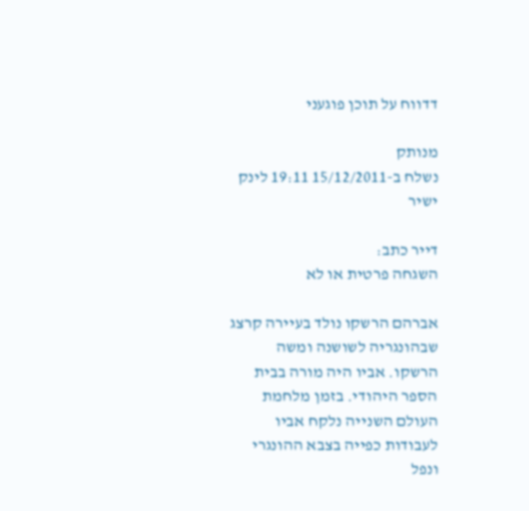דדווח על תוכן פוגעני

מנותק
נשלח ב-15/12/2011 19:11 לינק ישיר

דייר כתב:
השגחה פרטית או לא

אברהם הרשקו נולד בעיירה קרצג שבהונגריה לשושנה ומשה הרשקו. אביו היה מורה בבית הספר היהודי. בזמן מלחמת העולם השנייה נלקח אביו לעבודות כפייה בצבא ההונגרי ונפל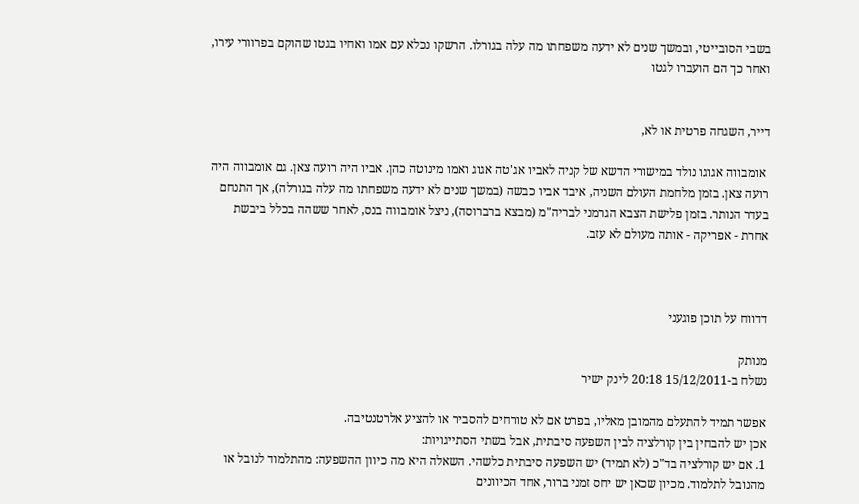בשבי הסובייטי, ובמשך שנים לא ידעה משפחתו מה עלה בגורלו. הרשקו נכלא עם אמו ואחיו בגטו שהוקם בפרוורי עירו, ואחר כך הם הועברו לגטו


דייר, השגחה פרטית או לא,

 אומבווה אגוגו נולד במישורי הדשא של קניה לאביו אג'טה אגוג ואמו מינוטה כהן. אביו היה רועה צאן. גם אומבווה היה רועה צאן. בזמן מלחמת העולם השניה, איבד אביו כבשה (במשך שנים לא ידעה משפחתו מה עלה בגורלה), אך התנחם
בעדר הנותר. בזמן פלישת הצבא הגרמני לבריה"מ (מבצא ברברוסה), ניצל אומבווה בנס, לאחר ששהה בכלל ביבשת אחרת - אפריקה - אותה מעולם לא עזב.



דדווח על תוכן פוגעני

מנותק
נשלח ב-15/12/2011 20:18 לינק ישיר

אפשר תמיד להתעלם מהמובן מאליו, בפרט אם לא טורחים להסביר או להציע אלרטנטיבה.
אכן יש להבחין בין קורלציה לבין השפעה סיבתית, אבל בשתי הסתייגויות:
1. אם יש קורלציה בד"כ (לא תמיד) יש השפעה סיבתית כלשהי. השאלה היא מה כיוון ההשפעה: מהתלמוד לנובל או מהנובל לתלמוד. מכיון שכאן יש יחס זמני ברור, אחד הכיוונים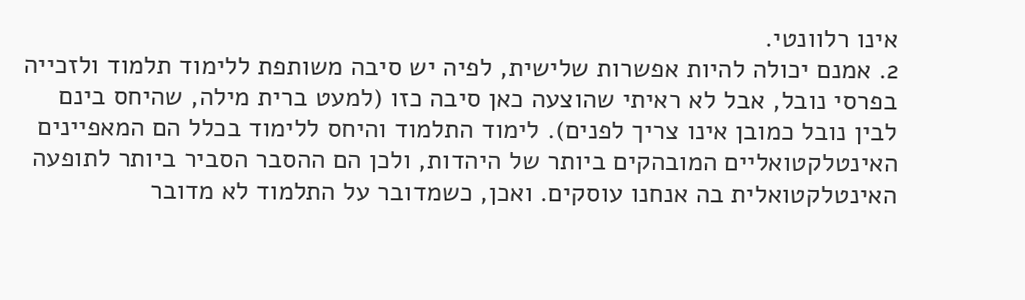אינו רלוונטי.
2. אמנם יכולה להיות אפשרות שלישית, לפיה יש סיבה משותפת ללימוד תלמוד ולזכייה בפרסי נובל, אבל לא ראיתי שהוצעה כאן סיבה כזו (למעט ברית מילה, שהיחס בינם לבין נובל כמובן אינו צריך לפנים). לימוד התלמוד והיחס ללימוד בכלל הם המאפיינים האינטלקטואליים המובהקים ביותר של היהדות, ולכן הם ההסבר הסביר ביותר לתופעה האינטלקטואלית בה אנחנו עוסקים. ואכן, כשמדובר על התלמוד לא מדובר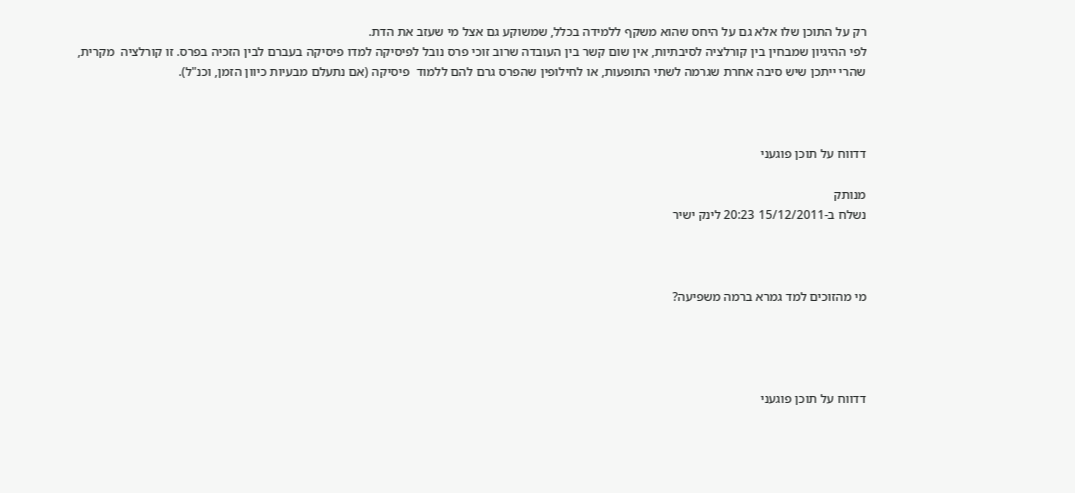רק על התוכן שלו אלא גם על היחס שהוא משקף ללמידה בכלל, שמשוקע גם אצל מי שעזב את הדת.
לפי ההיגיון שמבחין בין קורלציה לסיבתיות, אין שום קשר בין העובדה שרוב זוכי פרס נובל לפיסיקה למדו פיסיקה בעברם לבין הזכיה בפרס. זו קורלציה  מקרית, שהרי ייתכן שיש סיבה אחרת שגרמה לשתי התופעות, או לחילופין שהפרס גרם להם ללמוד  פיסיקה (אם נתעלם מבעיות כיוון הזמן, וכנ"ל).



דדווח על תוכן פוגעני

מנותק
נשלח ב-15/12/2011 20:23 לינק ישיר



מי מהזוכים למד גמרא ברמה משפיעה?




דדווח על תוכן פוגעני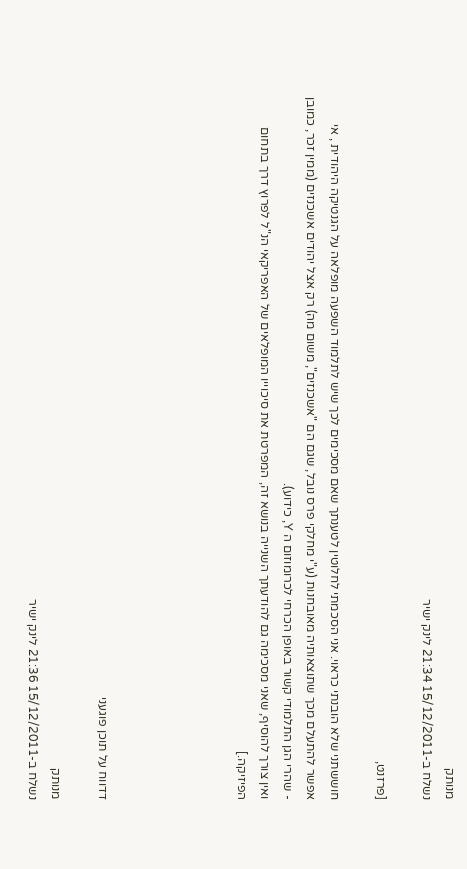מנותק
נשלח ב-15/12/2011 21:34 לינק ישיר

[פרזנט,

חוששתני שלא הובנתי כראוי. אני הסכמתי לחלוטין לטענתך שאם מסכימים לכך שיש לתלמוד השפעה מופלאה על הגנטיקה היהודית , אי אפשר להתעלם מכך שתוצאותיה מאובחנות (ע"י מחלקי פרס נובל, שגם הם "אשכנזים", משום מה) רק אצל יהודים אשכנזים (ממין זכר, כמובן - שהרי הגן התלמודי קשור באופן הכרחי לכרומוזום ה Y, כידוע).
ואין צורך להוסיף, שאני מסכימה גם להודעתך השנייה בנושא זה, המפרטת את סיכוייו המופלאים של האפריקאי הנ"ל לפרוץ דרך בתחום הפיזיקה.]





דדווח על תוכן פוגעני

מנותק
נשלח ב-15/12/2011 21:36 לינק ישיר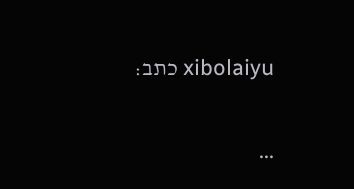xibolaiyu כתב:

...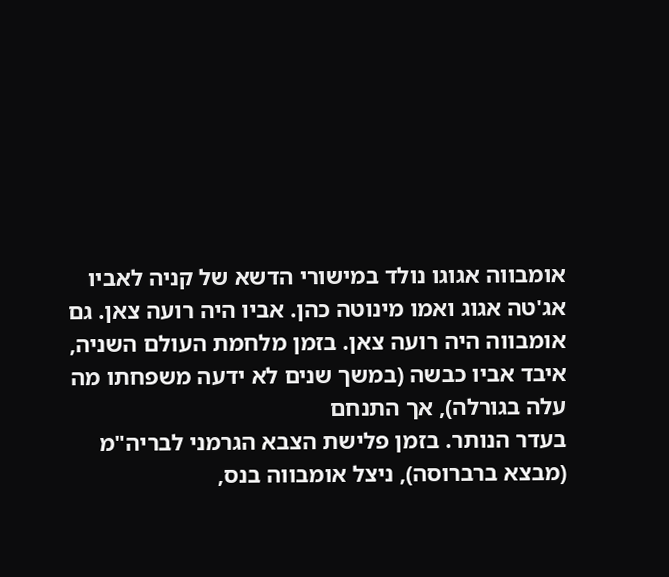אומבווה אגוגו נולד במישורי הדשא של קניה לאביו אג'טה אגוג ואמו מינוטה כהן. אביו היה רועה צאן. גם אומבווה היה רועה צאן. בזמן מלחמת העולם השניה, איבד אביו כבשה (במשך שנים לא ידעה משפחתו מה עלה בגורלה), אך התנחם
בעדר הנותר. בזמן פלישת הצבא הגרמני לבריה"מ (מבצא ברברוסה), ניצל אומבווה בנס,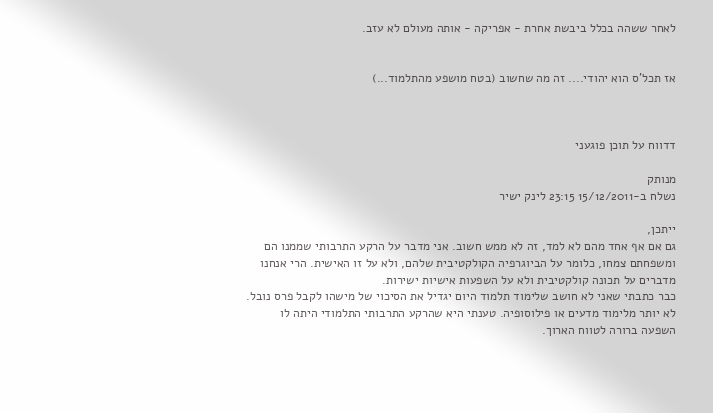לאחר ששהה בכלל ביבשת אחרת - אפריקה - אותה מעולם לא עזב.


אז תכל'ס הוא יהודי.... זה מה שחשוב (בטח מושפע מהתלמוד...)



דדווח על תוכן פוגעני

מנותק
נשלח ב-15/12/2011 23:15 לינק ישיר

ייתכן,
גם אם אף אחד מהם לא למד, זה לא ממש חשוב. אני מדבר על הרקע התרבותי שממנו הם ומשפחתם צמחו, כלומר על הביוגרפיה הקולקטיבית שלהם, ולא על זו האישית. הרי אנחנו מדברים על תכונה קולקטיבית ולא על השפעות אישיות ישירות.
כבר כתבתי שאני לא חושב שלימוד תלמוד היום יגדיל את הסיכוי של מישהו לקבל פרס נובל. לא יותר מלימוד מדעים או פילוסופיה. טענתי היא שהרקע התרבותי התלמודי היתה לו השפעה ברורה לטווח הארוך.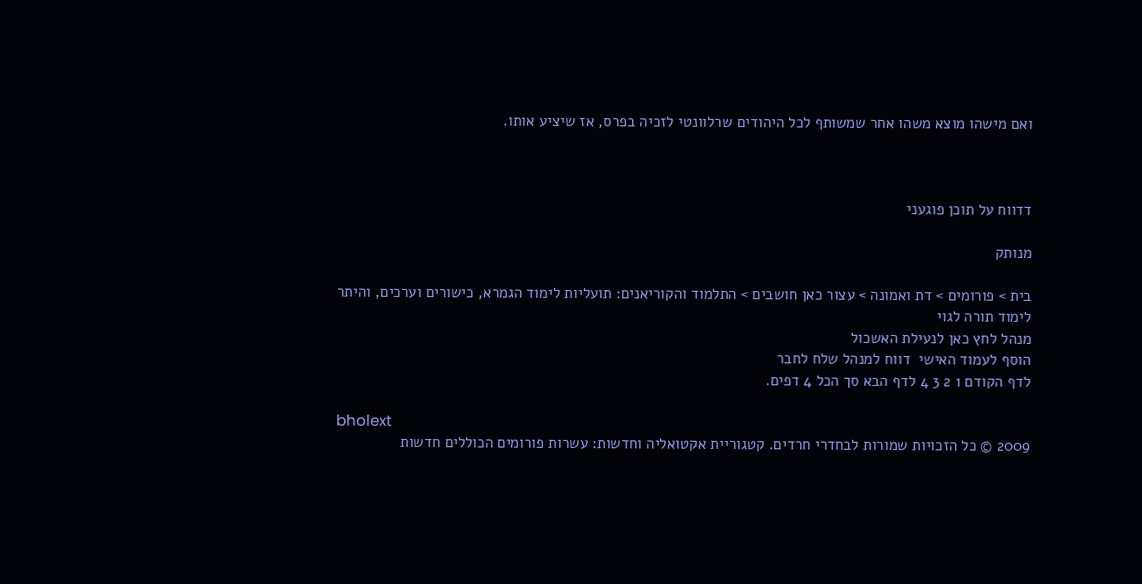ואם מישהו מוצא משהו אחר שמשותף לכל היהודים שרלוונטי לזכיה בפרס, אז שיציע אותו.



דדווח על תוכן פוגעני

מנותק

בית > פורומים > דת ואמונה > עצור כאן חושבים > התלמוד והקוריאנים: תועליות לימוד הגמרא, כישורים וערכים, והיתר לימוד תורה לגוי
מנהל לחץ כאן לנעילת האשכול
הוסף לעמוד האישי  דווח למנהל שלח לחבר
לדף הקודם 1 2 3 4 לדף הבא סך הכל 4 דפים.

bholext
2009 © כל הזכויות שמורות לבחדרי חרדים. קטגוריית אקטואליה וחדשות: עשרות פורומים הכוללים חדשות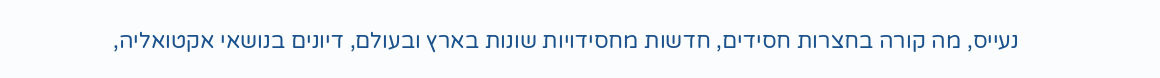נעייס, מה קורה בחצרות חסידים, חדשות מחסידויות שונות בארץ ובעולם, דיונים בנושאי אקטואליה,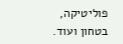פוליטיקה, בטחון ועוד.